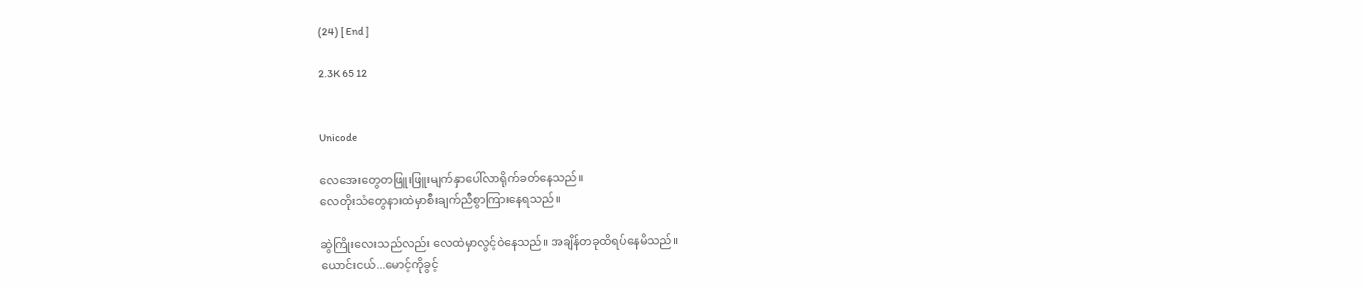(24) [ End ]

2.3K 65 12


Unicode

လေအေးတွေတဖြူးဖြူးမျက်နှာပေါ်လာရိုက်ခတ်နေသည်။
လေတိုးသံတွေနားထဲမှာစီးချက်ညီစွာကြားနေရသည်။

ဆွဲကြိုးလေးသည်လည်း လေထဲမှာလွင့်ဝဲနေသည်။ အချိန်တခုထိရပ်နေမိသည်။
ယောင်းငယ်...မောင့်ကိုခွင့်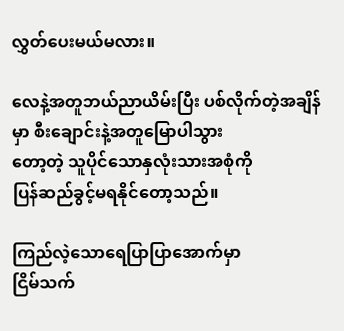လွှတ်ပေးမယ်မလား။

လေနဲ့အတူဘယ်ညာယိမ်းပြီး ပစ်လိုက်တဲ့အချိန်မှာ စီးချောင်းနဲ့အတူမြောပါသွား
တော့တဲ့ သူပိုင်သောနှလုံးသားအစုံကို
ပြန်ဆည်ခွင့်မရနိုင်တော့သည်။

ကြည်လဲ့သောရေပြာပြာအောက်မှာ
ငြိမ်သက်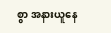စွာ အနားယူနေ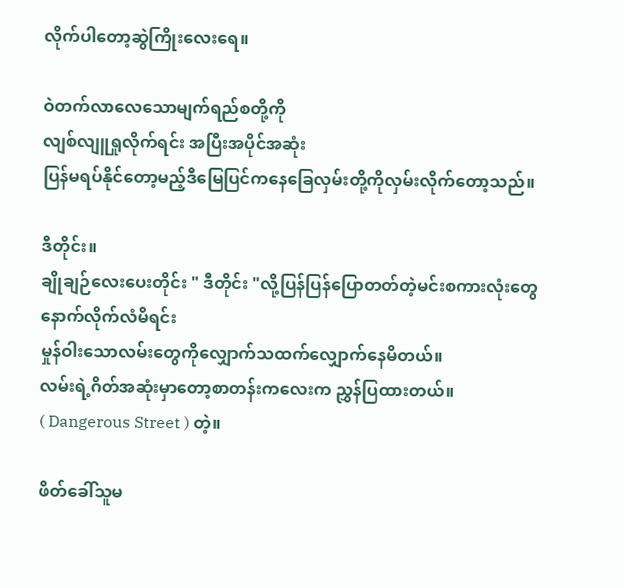လိုက်ပါတော့ဆွဲကြိုးလေးရေ။

ဝဲတက်လာလေသောမျက်ရည်စတို့ကို
လျစ်လျူရှုလိုက်ရင်း အပြီးအပိုင်အဆုံး
ပြန်မရပ်နိုင်တော့မည့်ဒီမြေပြင်ကနေခြေလှမ်းတို့ကိုလှမ်းလိုက်တော့သည်။

ဒီတိုင်း။
ချိုချဉ်လေးပေးတိုင်း " ဒီတိုင်း "လို့ပြန်ပြန်ပြောတတ်တဲ့မင်း‌စကားလုံးတွေနောက်လိုက်လံမိရင်း
မှုန်ဝါးသောလမ်းတွေကိုလျှောက်သထက်လျှောက်နေမိတယ်။
လမ်းရဲ့ဂိတ်အဆုံးမှာတော့စာတန်းကလေးက ညွှန်ပြထားတယ်။
( Dangerous Street ) တဲ့။

ဖိတ်ခေါ်သူမ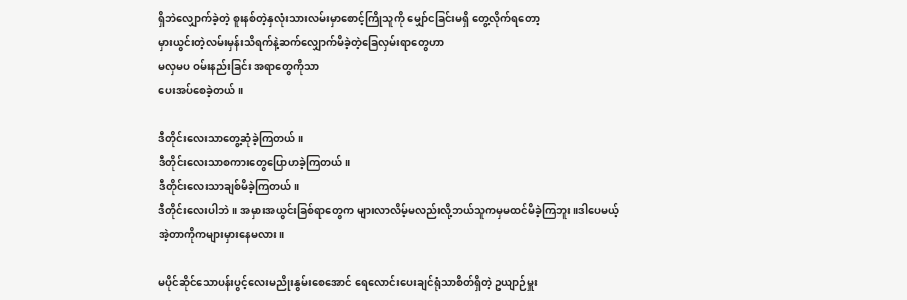ရှိဘဲလျှောက်ခဲ့တဲ့ စူးနစ်တဲ့နှလုံးသားလမ်းမှာ‌စောင့်ကြိုသူကို မျှော်ငခြင်းမရှိ တွေ့လိုက်ရတော့
မှားယွင်းတဲ့လမ်းမှန်းသိရက်နဲ့ဆက်လျှောက်မိခဲ့တဲ့ခြေလှမ်းရာတွေဟာ
မလှမပ ဝမ်းနည်းခြင်း အရာတွေကိုသာ
ပေးအပ်စေခဲ့တယ်။

ဒီတိုင်းလေးသာတွေ့ဆုံခဲ့ကြတယ်။
ဒီတိုင်းလေးသာစကားတွေပြောဟခဲ့ကြတယ်။
ဒီတိုင်းလေးသာချစ်မိခဲ့ကြတယ်။
ဒီတိုင်းလေးပါဘဲ။ အမှားအယွင်းခြစ်ရာတွေက များလာလိမ့်မလည်းလို့ဘယ်သူကမှမထင်မိခဲ့ကြဘူး။ဒါပေမယ့်
အဲ့တာကိုကများမှားနေမလား။

မပိုင်ဆိုင်သောပန်းပွင့်လေးမညိုးနွမ်းစေအောင် ရေလောင်းပေးချင်ရုံသာစိတ်ရှိတဲ့ ဥယျာဉ်မှူး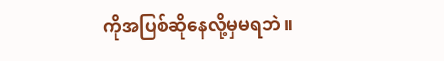ကိုအပြစ်ဆိုနေလို့မှမရဘဲ။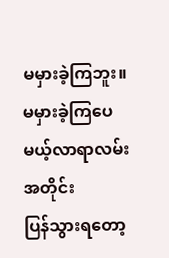မမှားခဲ့ကြဘူး။
မမှားခဲ့ကြပေမယ့်လာရာလမ်းအတိုင်း
ပြန်သွားရတော့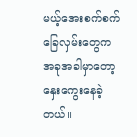မယ့်အေးစက်စက်ခြေလှမ်းတွေက အခုအခါမှာတော့နှေးကွေးနေခဲ့တယ်။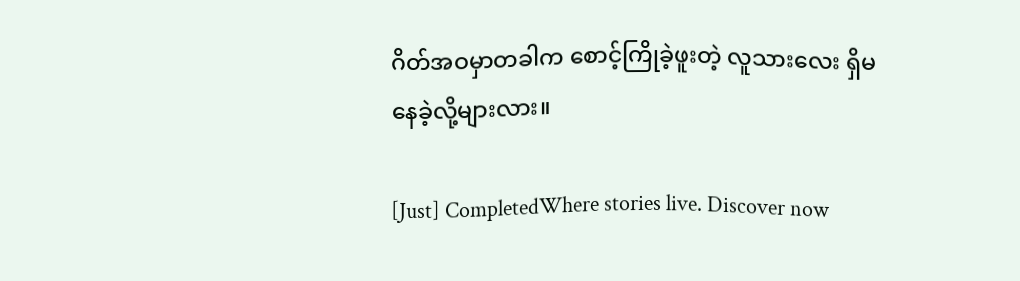ဂိတ်အဝမှာတခါက စောင့်ကြိုခဲ့ဖူးတဲ့ လူသားလေး ရှိမနေခဲ့လို့များလား။

[Just] CompletedWhere stories live. Discover now